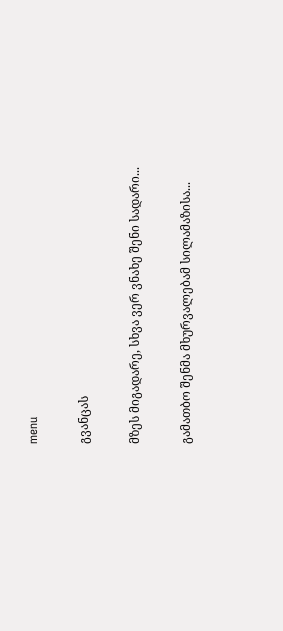menu

გვანცას

მზეს მიგადარე, სხვა ვერ ვნახე შენი სადარი...

გამათბო შენმა მხურვალებამ სილამაზისა...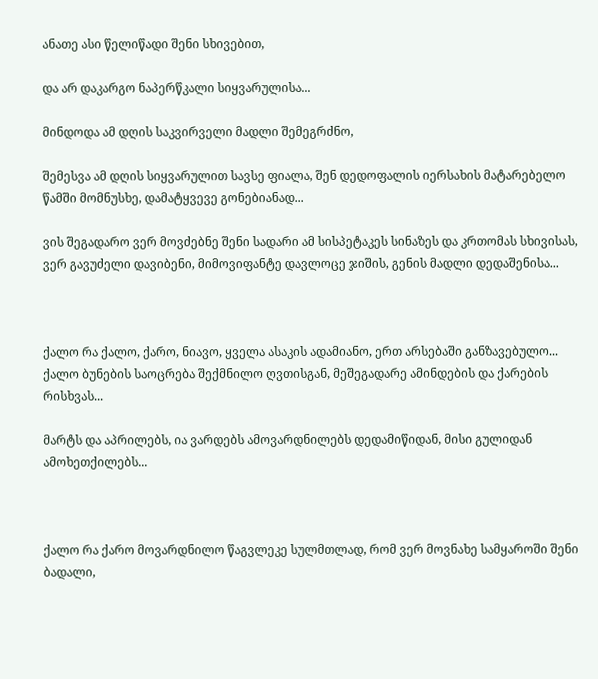ანათე ასი წელიწადი შენი სხივებით,

და არ დაკარგო ნაპერწკალი სიყვარულისა...

მინდოდა ამ დღის საკვირველი მადლი შემეგრძნო,

შემესვა ამ დღის სიყვარულით სავსე ფიალა, შენ დედოფალის იერსახის მატარებელო წამში მომნუსხე, დამატყვევე გონებიანად...

ვის შეგადარო ვერ მოვძებნე შენი სადარი ამ სისპეტაკეს სინაზეს და კრთომას სხივისას, ვერ გავუძელი დავიბენი, მიმოვიფანტე დავლოცე ჯიშის, გენის მადლი დედაშენისა...



ქალო რა ქალო, ქარო, ნიავო, ყველა ასაკის ადამიანო, ერთ არსებაში განზავებულო... ქალო ბუნების საოცრება შექმნილო ღვთისგან, მეშეგადარე ამინდების და ქარების რისხვას...

მარტს და აპრილებს, ია ვარდებს ამოვარდნილებს დედამიწიდან, მისი გულიდან ამოხეთქილებს...



ქალო რა ქარო მოვარდნილო წაგვლეკე სულმთლად, რომ ვერ მოვნახე სამყაროში შენი ბადალი,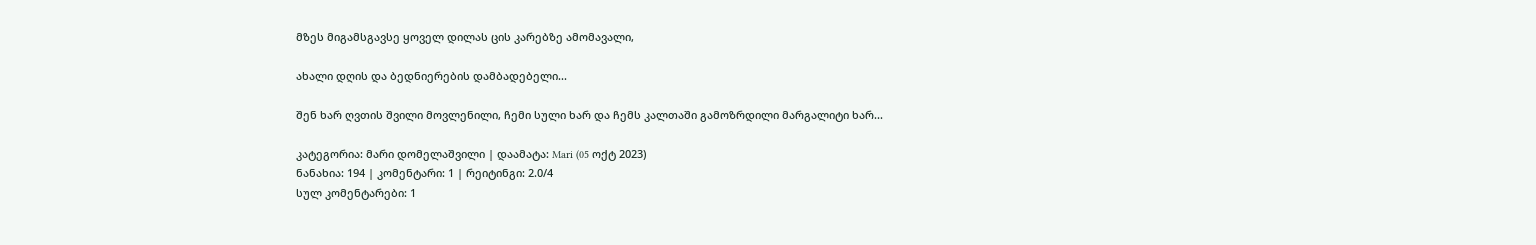მზეს მიგამსგავსე ყოველ დილას ცის კარებზე ამომავალი,

ახალი დღის და ბედნიერების დამბადებელი...

შენ ხარ ღვთის შვილი მოვლენილი, ჩემი სული ხარ და ჩემს კალთაში გამოზრდილი მარგალიტი ხარ...

კატეგორია: მარი დომელაშვილი | დაამატა: Mari (05 ოქტ 2023)
ნანახია: 194 | კომენტარი: 1 | რეიტინგი: 2.0/4
სულ კომენტარები: 1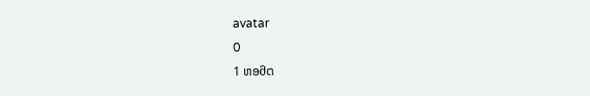avatar
0
1 ຫອმຕ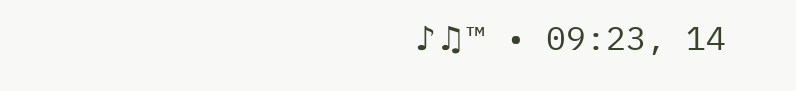♪♫™ • 09:23, 14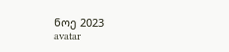ნოე 2023
avatar